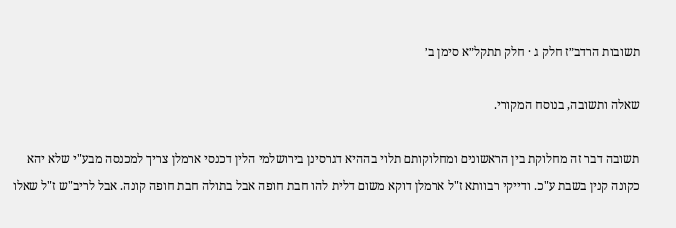תשובות הרדב״ז חלק ג · חלק תתקל״א סימן ב׳

שאלה ותשובה, בנוסח המקורי.

תשובה דבר זה מחלוקת בין הראשונים ומחלוקותם תלוי בההיא דגרסינן בירושלמי הלין דכנסי ארמלן צריך למכנסה מבע"י שלא יהא כקונה קנין בשבת ע"כ. ודייקי רבוותא ז"ל ארמלן דוקא משום דלית להו חבת חופה אבל בתולה חבת חופה קונה. אבל לריב"ש ז"ל שאלו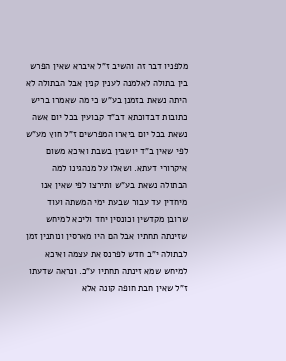מלפניו דבר זה והשיב ז"ל איברא שאין הפרש בין בתולה לאלמנה לענין קנין אבל הבתולה לא היתה נשאת בזמנן בע"ש כי מה שאמרו בריש כתובות דבדוכתא דב"ד קבועין בכל יום אשה נשאת בכל יום ביארו המפרשים ז"ל חוץ מע"ש לפי שאין ב"ד יושבין בשבת ואיכא משום איקרורי דעתא. ושאלו על מנהגינו למה הבתולה נשאת בע"ש ותירצו לפי שאין אנו מיחדין עד עבור שבעת ימי המשתה ועוד שרובן מקדשין וכונסין יחד וליכא למיחש שזינתה תחתיו אבל הם היו מארסין ונותנין זמן לבתולה י"ב חדש לפרנס את עצמה ואיכא למיחש שמא זינתה תחתיו ע"כ. ונראה שדעתו ז"ל שאין חבת חופה קונה אלא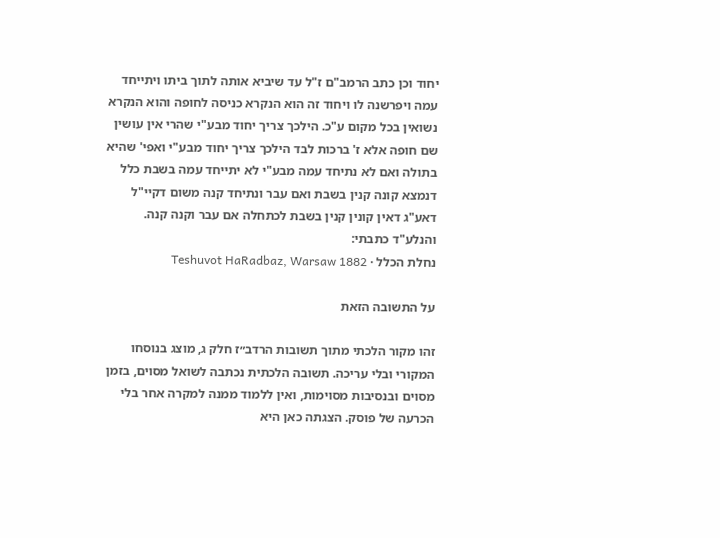יחוד וכן כתב הרמב"ם ז"ל עד שיביא אותה לתוך ביתו ויתייחד עמה ויפרשנה לו ויחוד זה הוא הנקרא כניסה לחופה והוא הנקרא נשואין בכל מקום ע"כ. הילכך צריך יחוד מבע"י שהרי אין עושין שם חופה אלא ז' ברכות לבד הילכך צריך יחוד מבע"י ואפי' שהיא בתולה ואם לא נתיחד עמה מבע"י לא יתייחד עמה בשבת כלל דנמצא קונה קנין בשבת ואם עבר ונתיחד קנה משום דקיי"ל דאע"ג דאין קונין קנין בשבת לכתחלה אם עבר וקנה קנה. והנלע"ד כתבתי:
נחלת הכלל · Teshuvot HaRadbaz, Warsaw 1882

על התשובה הזאת

זהו מקור הלכתי מתוך תשובות הרדב״ז חלק ג, מוצג בנוסחו המקורי ובלי עריכה. תשובה הלכתית נכתבה לשואל מסוים, בזמן מסוים ובנסיבות מסוימות, ואין ללמוד ממנה למקרה אחר בלי הכרעה של פוסק. הצגתה כאן היא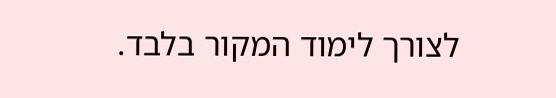לצורך לימוד המקור בלבד.